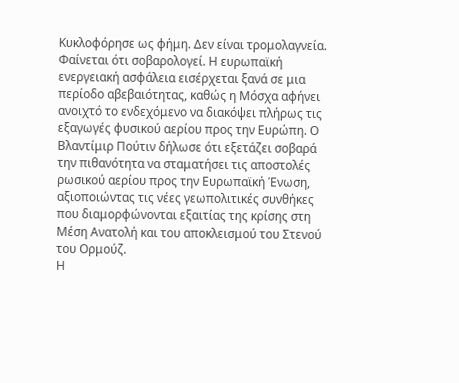Κυκλοφόρησε ως φήμη. Δεν είναι τρομολαγνεία. Φαίνεται ότι σοβαρολογεί. Η ευρωπαϊκή ενεργειακή ασφάλεια εισέρχεται ξανά σε μια περίοδο αβεβαιότητας, καθώς η Μόσχα αφήνει ανοιχτό το ενδεχόμενο να διακόψει πλήρως τις εξαγωγές φυσικού αερίου προς την Ευρώπη. Ο Βλαντίμιρ Πούτιν δήλωσε ότι εξετάζει σοβαρά την πιθανότητα να σταματήσει τις αποστολές ρωσικού αερίου προς την Ευρωπαϊκή Ένωση, αξιοποιώντας τις νέες γεωπολιτικές συνθήκες που διαμορφώνονται εξαιτίας της κρίσης στη Μέση Ανατολή και του αποκλεισμού του Στενού του Ορμούζ.
Η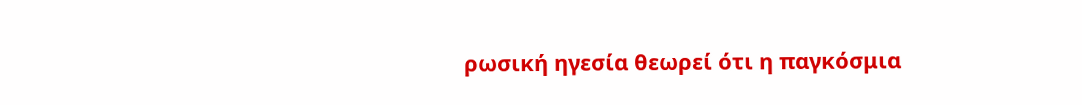ρωσική ηγεσία θεωρεί ότι η παγκόσμια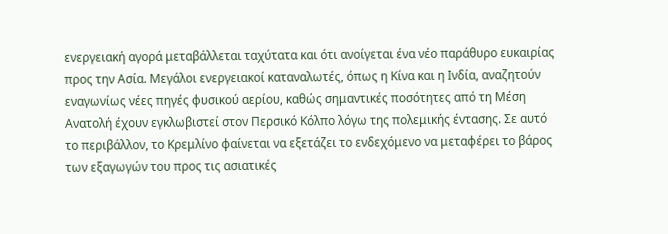ενεργειακή αγορά μεταβάλλεται ταχύτατα και ότι ανοίγεται ένα νέο παράθυρο ευκαιρίας προς την Ασία. Μεγάλοι ενεργειακοί καταναλωτές, όπως η Κίνα και η Ινδία, αναζητούν εναγωνίως νέες πηγές φυσικού αερίου, καθώς σημαντικές ποσότητες από τη Μέση Ανατολή έχουν εγκλωβιστεί στον Περσικό Κόλπο λόγω της πολεμικής έντασης. Σε αυτό το περιβάλλον, το Κρεμλίνο φαίνεται να εξετάζει το ενδεχόμενο να μεταφέρει το βάρος των εξαγωγών του προς τις ασιατικές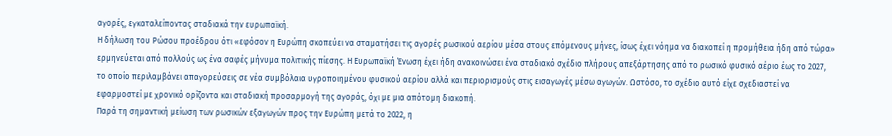αγορές, εγκαταλείποντας σταδιακά την ευρωπαϊκή.
Η δήλωση του Ρώσου προέδρου ότι «εφόσον η Ευρώπη σκοπεύει να σταματήσει τις αγορές ρωσικού αερίου μέσα στους επόμενους μήνες, ίσως έχει νόημα να διακοπεί η προμήθεια ήδη από τώρα» ερμηνεύεται από πολλούς ως ένα σαφές μήνυμα πολιτικής πίεσης. Η Ευρωπαϊκή Ένωση έχει ήδη ανακοινώσει ένα σταδιακό σχέδιο πλήρους απεξάρτησης από το ρωσικό φυσικό αέριο έως το 2027, το οποίο περιλαμβάνει απαγορεύσεις σε νέα συμβόλαια υγροποιημένου φυσικού αερίου αλλά και περιορισμούς στις εισαγωγές μέσω αγωγών. Ωστόσο, το σχέδιο αυτό είχε σχεδιαστεί να εφαρμοστεί με χρονικό ορίζοντα και σταδιακή προσαρμογή της αγοράς, όχι με μια απότομη διακοπή.
Παρά τη σημαντική μείωση των ρωσικών εξαγωγών προς την Ευρώπη μετά το 2022, η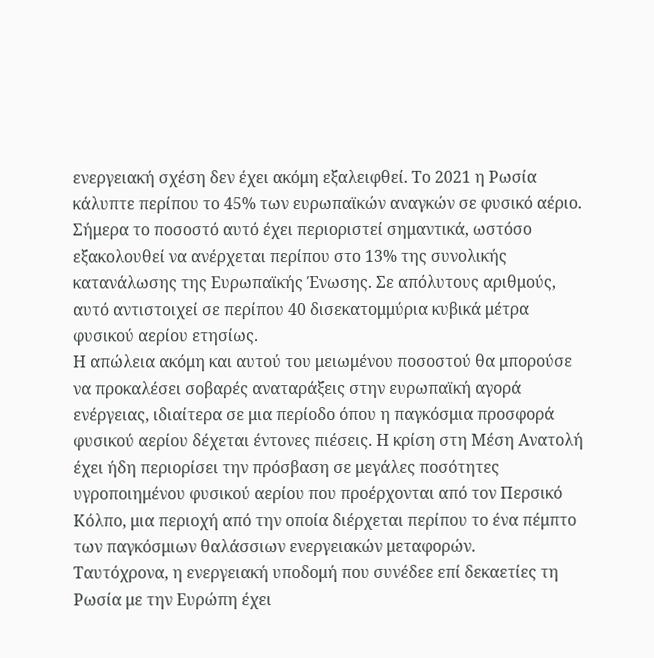ενεργειακή σχέση δεν έχει ακόμη εξαλειφθεί. Το 2021 η Ρωσία κάλυπτε περίπου το 45% των ευρωπαϊκών αναγκών σε φυσικό αέριο. Σήμερα το ποσοστό αυτό έχει περιοριστεί σημαντικά, ωστόσο εξακολουθεί να ανέρχεται περίπου στο 13% της συνολικής κατανάλωσης της Ευρωπαϊκής Ένωσης. Σε απόλυτους αριθμούς, αυτό αντιστοιχεί σε περίπου 40 δισεκατομμύρια κυβικά μέτρα φυσικού αερίου ετησίως.
Η απώλεια ακόμη και αυτού του μειωμένου ποσοστού θα μπορούσε να προκαλέσει σοβαρές αναταράξεις στην ευρωπαϊκή αγορά ενέργειας, ιδιαίτερα σε μια περίοδο όπου η παγκόσμια προσφορά φυσικού αερίου δέχεται έντονες πιέσεις. Η κρίση στη Μέση Ανατολή έχει ήδη περιορίσει την πρόσβαση σε μεγάλες ποσότητες υγροποιημένου φυσικού αερίου που προέρχονται από τον Περσικό Κόλπο, μια περιοχή από την οποία διέρχεται περίπου το ένα πέμπτο των παγκόσμιων θαλάσσιων ενεργειακών μεταφορών.
Ταυτόχρονα, η ενεργειακή υποδομή που συνέδεε επί δεκαετίες τη Ρωσία με την Ευρώπη έχει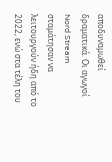αποδυναμωθεί δραματικά. Οι αγωγοί Nord Stream σταμάτησαν να λειτουργούν ήδη από το 2022, ενώ στα τέλη του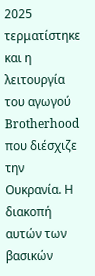2025 τερματίστηκε και η λειτουργία του αγωγού Brotherhood που διέσχιζε την Ουκρανία. Η διακοπή αυτών των βασικών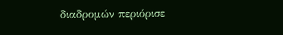διαδρομών περιόρισε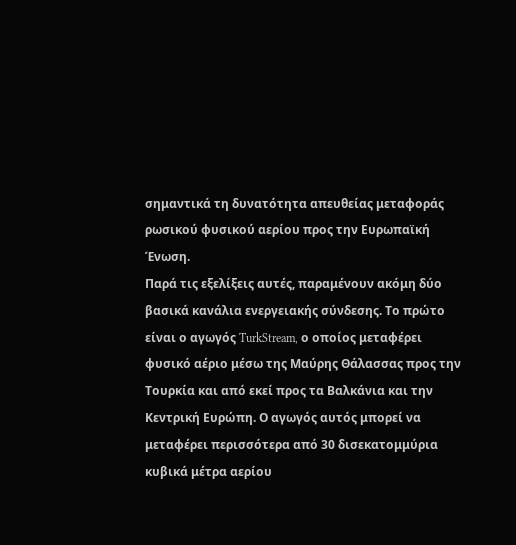σημαντικά τη δυνατότητα απευθείας μεταφοράς ρωσικού φυσικού αερίου προς την Ευρωπαϊκή Ένωση.
Παρά τις εξελίξεις αυτές, παραμένουν ακόμη δύο βασικά κανάλια ενεργειακής σύνδεσης. Το πρώτο είναι ο αγωγός TurkStream, ο οποίος μεταφέρει φυσικό αέριο μέσω της Μαύρης Θάλασσας προς την Τουρκία και από εκεί προς τα Βαλκάνια και την Κεντρική Ευρώπη. Ο αγωγός αυτός μπορεί να μεταφέρει περισσότερα από 30 δισεκατομμύρια κυβικά μέτρα αερίου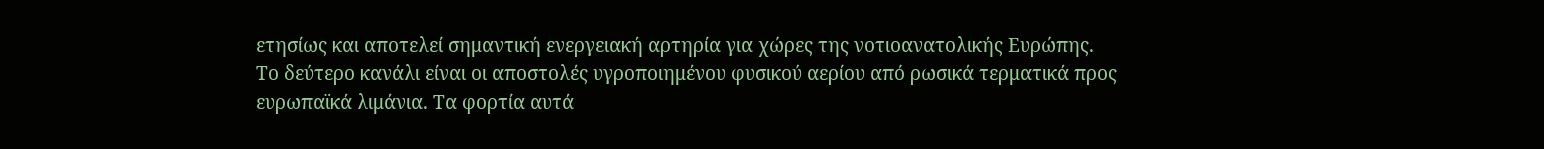ετησίως και αποτελεί σημαντική ενεργειακή αρτηρία για χώρες της νοτιοανατολικής Ευρώπης.
Το δεύτερο κανάλι είναι οι αποστολές υγροποιημένου φυσικού αερίου από ρωσικά τερματικά προς ευρωπαϊκά λιμάνια. Τα φορτία αυτά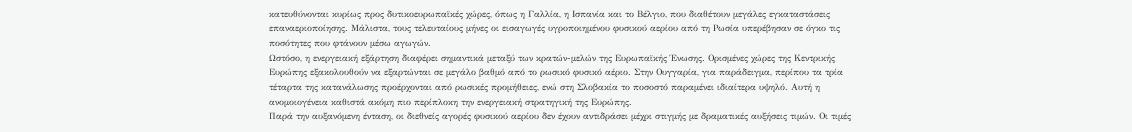κατευθύνονται κυρίως προς δυτικοευρωπαϊκές χώρες, όπως η Γαλλία, η Ισπανία και το Βέλγιο, που διαθέτουν μεγάλες εγκαταστάσεις επαναεριοποίησης. Μάλιστα, τους τελευταίους μήνες οι εισαγωγές υγροποιημένου φυσικού αερίου από τη Ρωσία υπερέβησαν σε όγκο τις ποσότητες που φτάνουν μέσω αγωγών.
Ωστόσο, η ενεργειακή εξάρτηση διαφέρει σημαντικά μεταξύ των κρατών-μελών της Ευρωπαϊκής Ένωσης. Ορισμένες χώρες της Κεντρικής Ευρώπης εξακολουθούν να εξαρτώνται σε μεγάλο βαθμό από το ρωσικό φυσικό αέριο. Στην Ουγγαρία, για παράδειγμα, περίπου τα τρία τέταρτα της κατανάλωσης προέρχονται από ρωσικές προμήθειες, ενώ στη Σλοβακία το ποσοστό παραμένει ιδιαίτερα υψηλό. Αυτή η ανομοιογένεια καθιστά ακόμη πιο περίπλοκη την ενεργειακή στρατηγική της Ευρώπης.
Παρά την αυξανόμενη ένταση, οι διεθνείς αγορές φυσικού αερίου δεν έχουν αντιδράσει μέχρι στιγμής με δραματικές αυξήσεις τιμών. Οι τιμές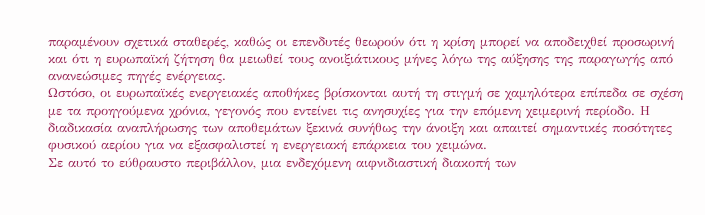παραμένουν σχετικά σταθερές, καθώς οι επενδυτές θεωρούν ότι η κρίση μπορεί να αποδειχθεί προσωρινή και ότι η ευρωπαϊκή ζήτηση θα μειωθεί τους ανοιξιάτικους μήνες λόγω της αύξησης της παραγωγής από ανανεώσιμες πηγές ενέργειας.
Ωστόσο, οι ευρωπαϊκές ενεργειακές αποθήκες βρίσκονται αυτή τη στιγμή σε χαμηλότερα επίπεδα σε σχέση με τα προηγούμενα χρόνια, γεγονός που εντείνει τις ανησυχίες για την επόμενη χειμερινή περίοδο. Η διαδικασία αναπλήρωσης των αποθεμάτων ξεκινά συνήθως την άνοιξη και απαιτεί σημαντικές ποσότητες φυσικού αερίου για να εξασφαλιστεί η ενεργειακή επάρκεια του χειμώνα.
Σε αυτό το εύθραυστο περιβάλλον, μια ενδεχόμενη αιφνιδιαστική διακοπή των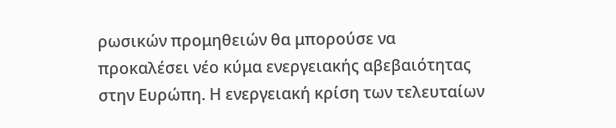ρωσικών προμηθειών θα μπορούσε να προκαλέσει νέο κύμα ενεργειακής αβεβαιότητας στην Ευρώπη. Η ενεργειακή κρίση των τελευταίων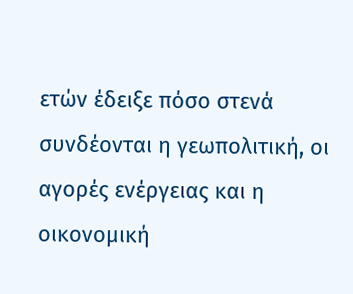ετών έδειξε πόσο στενά συνδέονται η γεωπολιτική, οι αγορές ενέργειας και η οικονομική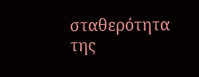σταθερότητα της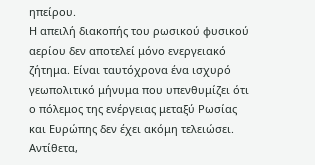ηπείρου.
Η απειλή διακοπής του ρωσικού φυσικού αερίου δεν αποτελεί μόνο ενεργειακό ζήτημα. Είναι ταυτόχρονα ένα ισχυρό γεωπολιτικό μήνυμα που υπενθυμίζει ότι ο πόλεμος της ενέργειας μεταξύ Ρωσίας και Ευρώπης δεν έχει ακόμη τελειώσει. Αντίθετα,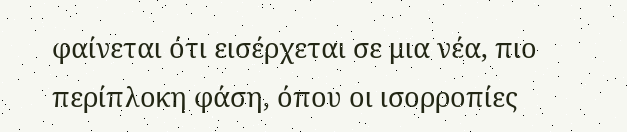φαίνεται ότι εισέρχεται σε μια νέα, πιο περίπλοκη φάση, όπου οι ισορροπίες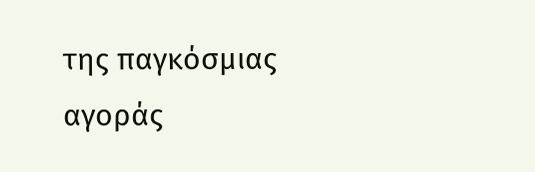της παγκόσμιας αγοράς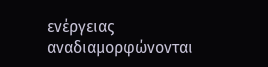ενέργειας αναδιαμορφώνονται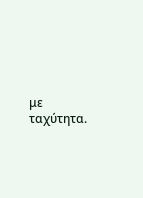με ταχύτητα.